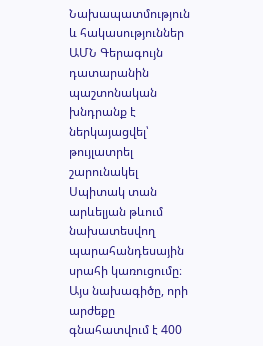Նախապատմություն և հակասություններ
ԱՄՆ Գերագույն դատարանին պաշտոնական խնդրանք է ներկայացվել՝ թույլատրել շարունակել Սպիտակ տան արևելյան թևում նախատեսվող պարահանդեսային սրահի կառուցումը։ Այս նախագիծը, որի արժեքը գնահատվում է 400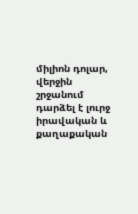միլիոն դոլար, վերջին շրջանում դարձել է լուրջ իրավական և քաղաքական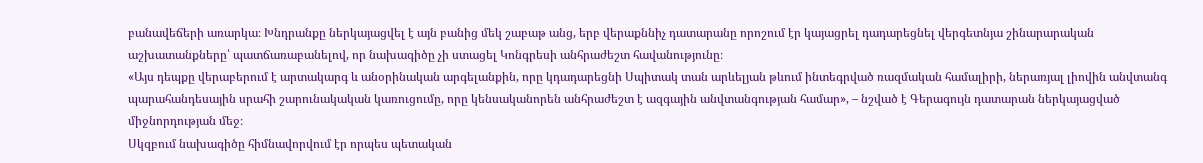բանավեճերի առարկա։ Խնդրանքը ներկայացվել է այն բանից մեկ շաբաթ անց, երբ վերաքննիչ դատարանը որոշում էր կայացրել դադարեցնել վերգետնյա շինարարական աշխատանքները՝ պատճառաբանելով, որ նախագիծը չի ստացել Կոնգրեսի անհրաժեշտ հավանությունը։
«Այս դեպքը վերաբերում է արտակարգ և անօրինական արգելանքին, որը կդադարեցնի Սպիտակ տան արևելյան թևում ինտեգրված ռազմական համալիրի, ներառյալ լիովին անվտանգ պարահանդեսային սրահի շարունակական կառուցումը, որը կենսականորեն անհրաժեշտ է ազգային անվտանգության համար», – նշված է Գերագույն դատարան ներկայացված միջնորդության մեջ։
Սկզբում նախագիծը հիմնավորվում էր որպես պետական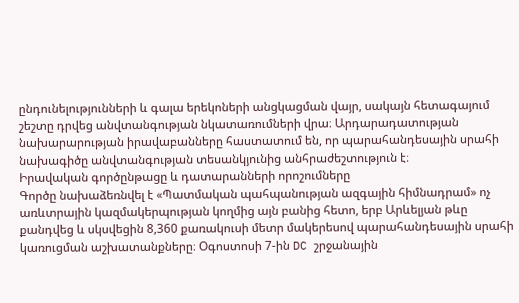ընդունելությունների և գալա երեկոների անցկացման վայր, սակայն հետագայում շեշտը դրվեց անվտանգության նկատառումների վրա։ Արդարադատության նախարարության իրավաբանները հաստատում են, որ պարահանդեսային սրահի նախագիծը անվտանգության տեսանկյունից անհրաժեշտություն է։
Իրավական գործընթացը և դատարանների որոշումները
Գործը նախաձեռնվել է «Պատմական պահպանության ազգային հիմնադրամ» ոչ առևտրային կազմակերպության կողմից այն բանից հետո, երբ Արևելյան թևը քանդվեց և սկսվեցին 8,360 քառակուսի մետր մակերեսով պարահանդեսային սրահի կառուցման աշխատանքները։ Օգոստոսի 7-ին DC շրջանային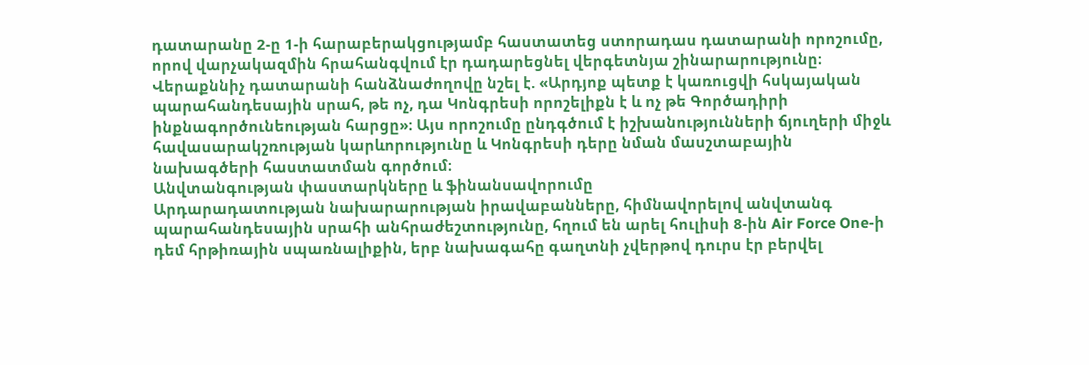դատարանը 2-ը 1-ի հարաբերակցությամբ հաստատեց ստորադաս դատարանի որոշումը, որով վարչակազմին հրահանգվում էր դադարեցնել վերգետնյա շինարարությունը։
Վերաքննիչ դատարանի հանձնաժողովը նշել է. «Արդյոք պետք է կառուցվի հսկայական պարահանդեսային սրահ, թե ոչ, դա Կոնգրեսի որոշելիքն է և ոչ թե Գործադիրի ինքնագործունեության հարցը»։ Այս որոշումը ընդգծում է իշխանությունների ճյուղերի միջև հավասարակշռության կարևորությունը և Կոնգրեսի դերը նման մասշտաբային նախագծերի հաստատման գործում։
Անվտանգության փաստարկները և ֆինանսավորումը
Արդարադատության նախարարության իրավաբանները, հիմնավորելով անվտանգ պարահանդեսային սրահի անհրաժեշտությունը, հղում են արել հուլիսի 8-ին Air Force One-ի դեմ հրթիռային սպառնալիքին, երբ նախագահը գաղտնի չվերթով դուրս էր բերվել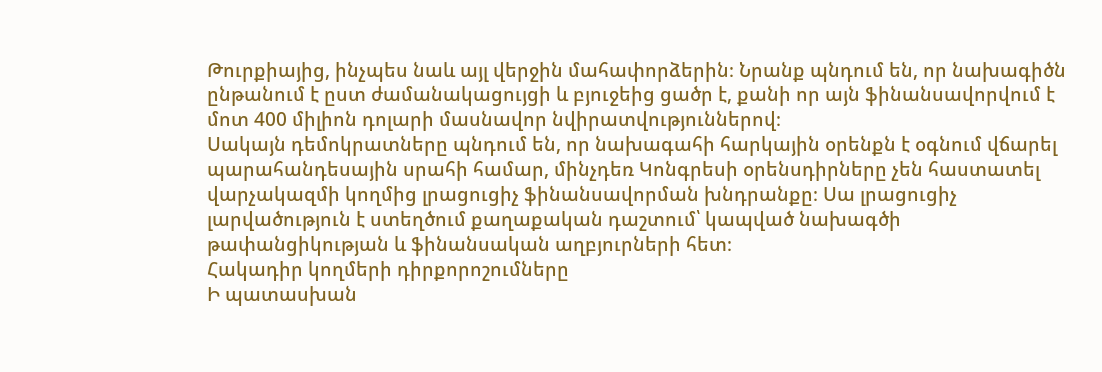Թուրքիայից, ինչպես նաև այլ վերջին մահափորձերին։ Նրանք պնդում են, որ նախագիծն ընթանում է ըստ ժամանակացույցի և բյուջեից ցածր է, քանի որ այն ֆինանսավորվում է մոտ 400 միլիոն դոլարի մասնավոր նվիրատվություններով։
Սակայն դեմոկրատները պնդում են, որ նախագահի հարկային օրենքն է օգնում վճարել պարահանդեսային սրահի համար, մինչդեռ Կոնգրեսի օրենսդիրները չեն հաստատել վարչակազմի կողմից լրացուցիչ ֆինանսավորման խնդրանքը։ Սա լրացուցիչ լարվածություն է ստեղծում քաղաքական դաշտում՝ կապված նախագծի թափանցիկության և ֆինանսական աղբյուրների հետ։
Հակադիր կողմերի դիրքորոշումները
Ի պատասխան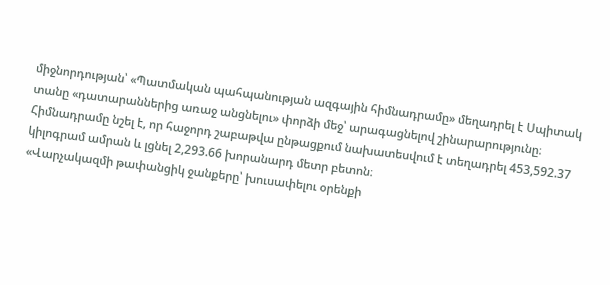միջնորդության՝ «Պատմական պահպանության ազգային հիմնադրամը» մեղադրել է Սպիտակ տանը «դատարաններից առաջ անցնելու» փորձի մեջ՝ արագացնելով շինարարությունը։ Հիմնադրամը նշել է, որ հաջորդ շաբաթվա ընթացքում նախատեսվում է տեղադրել 453,592.37 կիլոգրամ ամրան և լցնել 2,293.66 խորանարդ մետր բետոն։
«Վարչակազմի թափանցիկ ջանքերը՝ խուսափելու օրենքի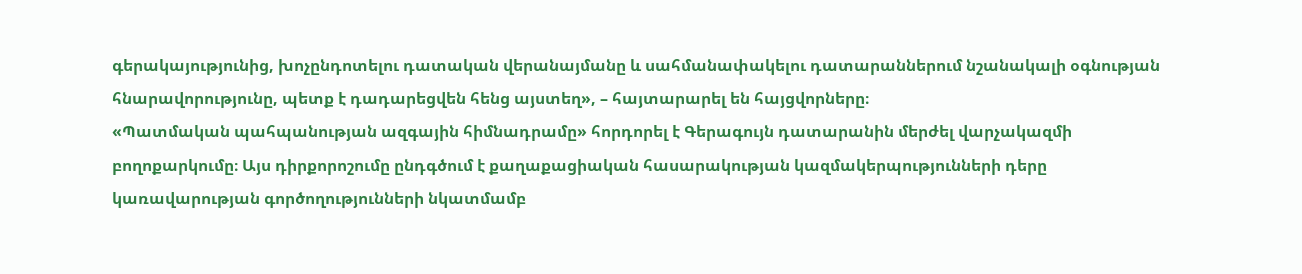գերակայությունից, խոչընդոտելու դատական վերանայմանը և սահմանափակելու դատարաններում նշանակալի օգնության հնարավորությունը, պետք է դադարեցվեն հենց այստեղ», – հայտարարել են հայցվորները։
«Պատմական պահպանության ազգային հիմնադրամը» հորդորել է Գերագույն դատարանին մերժել վարչակազմի բողոքարկումը։ Այս դիրքորոշումը ընդգծում է քաղաքացիական հասարակության կազմակերպությունների դերը կառավարության գործողությունների նկատմամբ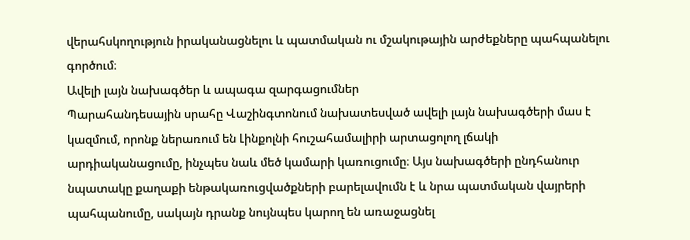վերահսկողություն իրականացնելու և պատմական ու մշակութային արժեքները պահպանելու գործում։
Ավելի լայն նախագծեր և ապագա զարգացումներ
Պարահանդեսային սրահը Վաշինգտոնում նախատեսված ավելի լայն նախագծերի մաս է կազմում, որոնք ներառում են Լինքոլնի հուշահամալիրի արտացոլող լճակի արդիականացումը, ինչպես նաև մեծ կամարի կառուցումը։ Այս նախագծերի ընդհանուր նպատակը քաղաքի ենթակառուցվածքների բարելավումն է և նրա պատմական վայրերի պահպանումը, սակայն դրանք նույնպես կարող են առաջացնել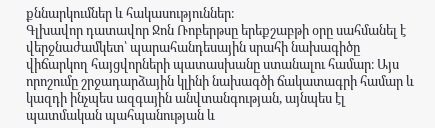քննարկումներ և հակասություններ։
Գլխավոր դատավոր Ջոն Ռոբերթսը երեքշաբթի օրը սահմանել է վերջնաժամկետ՝ պարահանդեսային սրահի նախագիծը վիճարկող հայցվորների պատասխանը ստանալու համար։ Այս որոշումը շրջադարձային կլինի նախագծի ճակատագրի համար և կազդի ինչպես ազգային անվտանգության, այնպես էլ պատմական պահպանության և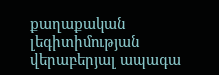քաղաքական լեգիտիմության վերաբերյալ ապագա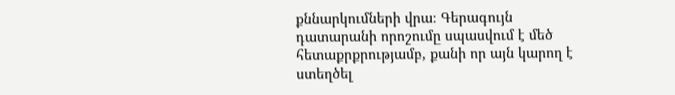քննարկումների վրա։ Գերագույն դատարանի որոշումը սպասվում է մեծ հետաքրքրությամբ, քանի որ այն կարող է ստեղծել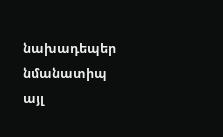նախադեպեր նմանատիպ այլ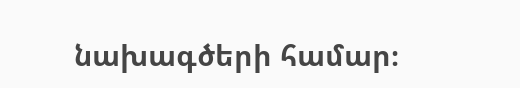նախագծերի համար։